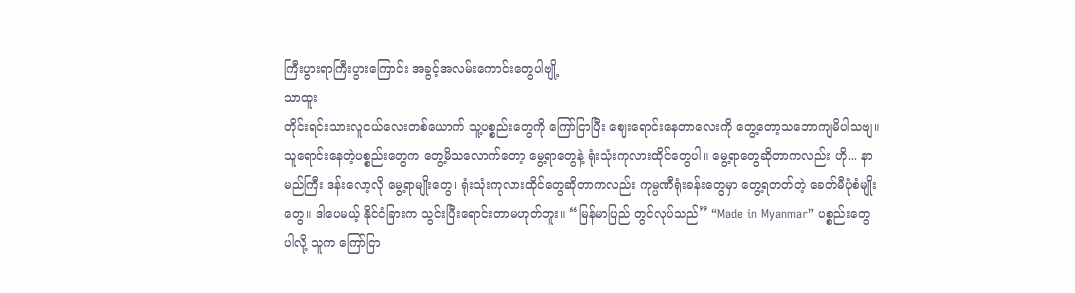ကြီးပွားရာကြီးပွားကြောင်း အခွင့်အလမ်းကောင်းတွေပါဗျို့
သာထူး
တိုင်းရင်းသားလူငယ်လေးတစ်ယောက် သူ့ပစ္စည်းတွေကို ကြော်ငြာပြီး ဈေးရောင်းနေတာလေးကို တွေ့တော့သဘောကျမိပါသဗျ။ သူရောင်းနေတဲ့ပစ္စည်းတွေက တွေ့မိသလောက်တော့ မွေ့ရာတွေနဲ့ ရုံးသုံးကုလားထိုင်တွေပါ။ မွေ့ရာတွေဆိုတာကလည်း ဟို... နာမည်ကြီး ဒန်းလော့လို မွေ့ရာမျိုးတွေ၊ ရုံးသုံးကုလားထိုင်တွေဆိုတာကလည်း ကုမ္ပဏီရုံးခန်းတွေမှာ တွေ့ရတတ်တဲ့ ခေတ်မီပုံစံမျိုးတွေ။ ဒါပေမယ့် နိုင်ငံခြားက သွင်းပြီးရောင်းတာမဟုတ်ဘူး။ “မြန်မာပြည် တွင်လုပ်သည်” “Made in Myanmar” ပစ္စည်းတွေပါလို့ သူက ကြော်ငြာ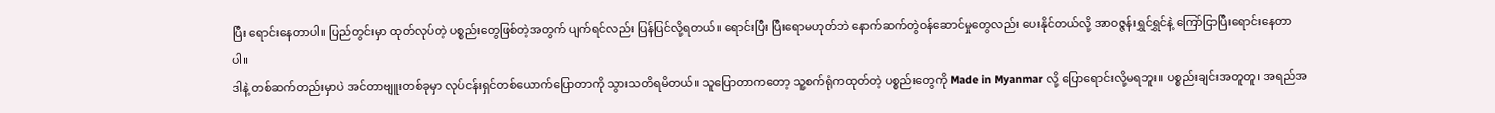ပြီး ရောင်းနေတာပါ။ ပြည်တွင်းမှာ ထုတ်လုပ်တဲ့ ပစ္စည်းတွေဖြစ်တဲ့အတွက် ပျက်ရင်လည်း ပြန်ပြင်လို့ရတယ်။ ရောင်းပြီး ပြီးရောမဟုတ်ဘဲ နောက်ဆက်တွဲဝန်ဆောင်မှုတွေလည်း ပေးနိုင်တယ်လို့ အာဝဇ္ဇန်းရွှင်ရွှင်နဲ့ ကြော်ငြာပြီးရောင်းနေတာပါ။
ဒါနဲ့ တစ်ဆက်တည်းမှာပဲ အင်တာဗျူးတစ်ခုမှာ လုပ်ငန်းရှင်တစ်ယောက်ပြောတာကို သွားသတိရမိတယ်။ သူပြောတာကတော့ သူ့စက်ရုံကထုတ်တဲ့ ပစ္စည်းတွေကို Made in Myanmar လို့ ပြောရောင်းလို့မရဘူး။ ပစ္စည်းချင်းအတူတူ၊ အရည်အ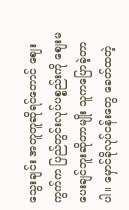သွေးချင်း အတူတူဆိုရင်တောင် ဈေးကွက်က ပြည်တွင်းလုပ်ပစ္စည်းကို ဈေးမပေးချင်ဘူးဆိုတာမျိုး သူကပြောခဲ့တာပါ။ မှောင်ခိုလုပ်ငန်းတွေ ခေတ်ထတဲ့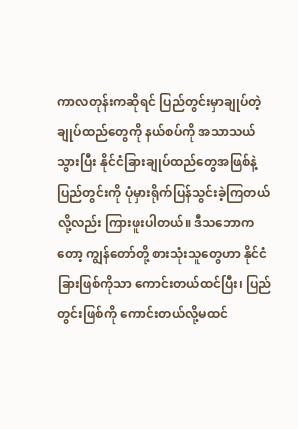ကာလတုန်းကဆိုရင် ပြည်တွင်းမှာချုပ်တဲ့ ချုပ်ထည်တွေကို နယ်စပ်ကို အသာသယ်သွားပြီး နိုင်ငံခြားချုပ်ထည်တွေအဖြစ်နဲ့ ပြည်တွင်းကို ပုံမှားရိုက်ပြန်သွင်းခဲ့ကြတယ်လို့လည်း ကြားဖူးပါတယ်။ ဒီသဘောကတော့ ကျွန်တော်တို့ စားသုံးသူတွေဟာ နိုင်ငံခြားဖြစ်ကိုသာ ကောင်းတယ်ထင်ပြီး၊ ပြည်တွင်းဖြစ်ကို ကောင်းတယ်လို့မထင်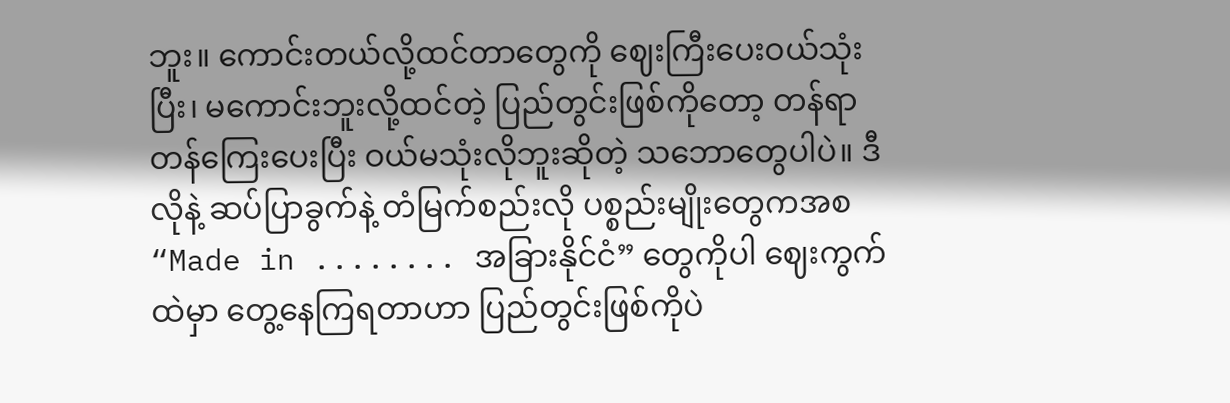ဘူး။ ကောင်းတယ်လို့ထင်တာတွေကို ဈေးကြီးပေးဝယ်သုံးပြီး၊ မကောင်းဘူးလို့ထင်တဲ့ ပြည်တွင်းဖြစ်ကိုတော့ တန်ရာတန်ကြေးပေးပြီး ဝယ်မသုံးလိုဘူးဆိုတဲ့ သဘောတွေပါပဲ။ ဒီလိုနဲ့ ဆပ်ပြာခွက်နဲ့ တံမြက်စည်းလို ပစ္စည်းမျိုးတွေကအစ “Made in ........ အခြားနိုင်ငံ” တွေကိုပါ ဈေးကွက်ထဲမှာ တွေ့နေကြရတာဟာ ပြည်တွင်းဖြစ်ကိုပဲ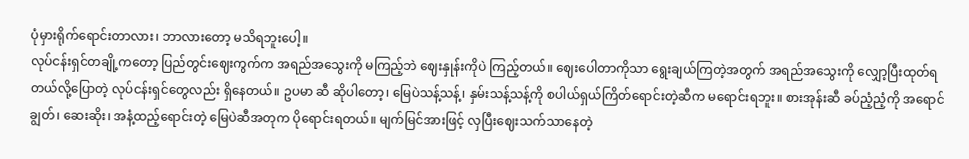ပုံမှားရိုက်ရောင်းတာလား၊ ဘာလားတော့ မသိရဘူးပေါ့။
လုပ်ငန်းရှင်တချို့ကတော့ ပြည်တွင်းဈေးကွက်က အရည်အသွေးကို မကြည့်ဘဲ ဈေးနှုန်းကိုပဲ ကြည့်တယ်။ ဈေးပေါတာကိုသာ ရွေးချယ်ကြတဲ့အတွက် အရည်အသွေးကို လျှော့ပြီးထုတ်ရတယ်လို့ပြောတဲ့ လုပ်ငန်းရှင်တွေလည်း ရှိနေတယ်။ ဥပမာ ဆီ ဆိုပါတော့၊ မြေပဲသန့်သန့်၊ နှမ်းသန့်သန့်ကို စပါယ်ရှယ်ကြိတ်ရောင်းတဲ့ဆီက မရောင်းရဘူး။ စားအုန်းဆီ ခပ်ညံ့ညံ့ကို အရောင်ချွတ်၊ ဆေးဆိုး၊ အနံ့ထည့်ရောင်းတဲ့ မြေပဲဆီအတုက ပိုရောင်းရတယ်။ မျက်မြင်အားဖြင့် လှပြီးဈေးသက်သာနေတဲ့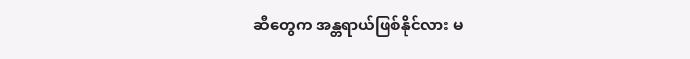ဆီတွေက အန္တရာယ်ဖြစ်နိုင်လား မ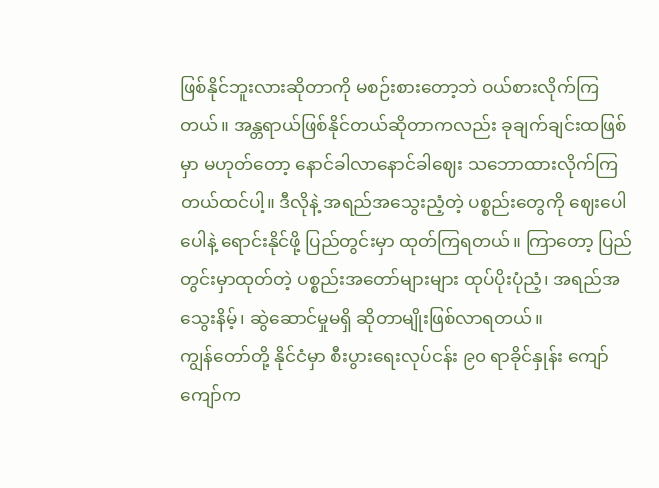ဖြစ်နိုင်ဘူးလားဆိုတာကို မစဉ်းစားတော့ဘဲ ဝယ်စားလိုက်ကြတယ်။ အန္တရာယ်ဖြစ်နိုင်တယ်ဆိုတာကလည်း ခုချက်ချင်းထဖြစ်မှာ မဟုတ်တော့ နောင်ခါလာနောင်ခါဈေး သဘောထားလိုက်ကြတယ်ထင်ပါ့။ ဒီလိုနဲ့ အရည်အသွေးညံ့တဲ့ ပစ္စည်းတွေကို ဈေးပေါပေါနဲ့ ရောင်းနိုင်ဖို့ ပြည်တွင်းမှာ ထုတ်ကြရတယ်။ ကြာတော့ ပြည်တွင်းမှာထုတ်တဲ့ ပစ္စည်းအတော်များများ ထုပ်ပိုးပုံညံ့၊ အရည်အသွေးနိမ့်၊ ဆွဲဆောင်မှုမရှိ ဆိုတာမျိုးဖြစ်လာရတယ်။
ကျွန်တော်တို့ နိုင်ငံမှာ စီးပွားရေးလုပ်ငန်း ၉၀ ရာခိုင်နှုန်း ကျော်ကျော်က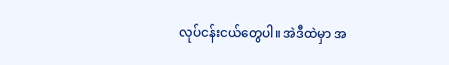လုပ်ငန်းငယ်တွေပါ။ အဲဒီထဲမှာ အ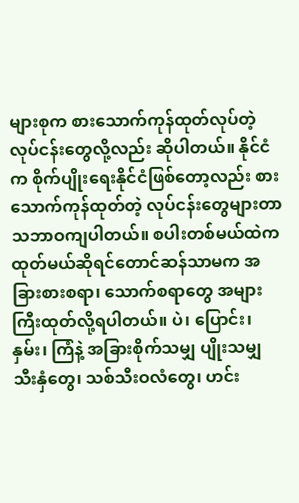များစုက စားသောက်ကုန်ထုတ်လုပ်တဲ့ လုပ်ငန်းတွေလို့လည်း ဆိုပါတယ်။ နိုင်ငံက စိုက်ပျိုးရေးနိုင်ငံဖြစ်တော့လည်း စားသောက်ကုန်ထုတ်တဲ့ လုပ်ငန်းတွေများတာ သဘာဝကျပါတယ်။ စပါးတစ်မယ်ထဲက ထုတ်မယ်ဆိုရင်တောင်ဆန်သာမက အခြားစားစရာ၊ သောက်စရာတွေ အများကြီးထုတ်လို့ရပါတယ်။ ပဲ၊ ပြောင်း၊ နှမ်း၊ ကြံနဲ့ အခြားစိုက်သမျှ ပျိုးသမျှ သီးနှံတွေ၊ သစ်သီးဝလံတွေ၊ ဟင်း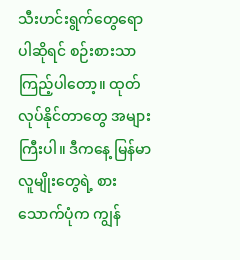သီးဟင်းရွက်တွေရောပါဆိုရင် စဉ်းစားသာကြည့်ပါတော့။ ထုတ်လုပ်နိုင်တာတွေ အများကြီးပါ။ ဒီကနေ့ မြန်မာလူမျိုးတွေရဲ့ စားသောက်ပုံက ကျွန်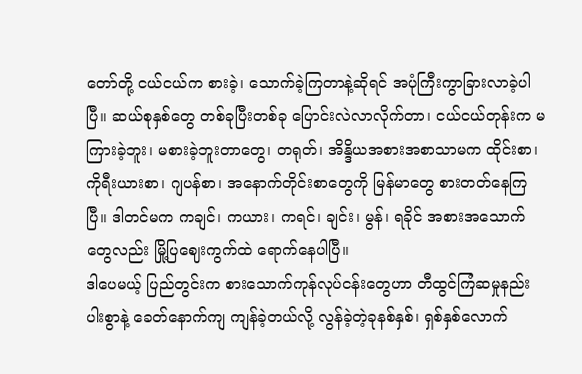တော်တို့ ငယ်ငယ်က စားခဲ့၊ သောက်ခဲ့ကြတာနဲ့ဆိုရင် အပုံကြီးကွာခြားလာခဲ့ပါပြီ။ ဆယ်စုနှစ်တွေ တစ်ခုပြီးတစ်ခု ပြောင်းလဲလာလိုက်တာ၊ ငယ်ငယ်တုန်းက မကြားခဲ့ဘူး၊ မစားခဲ့ဘူးတာတွေ၊ တရုတ်၊ အိန္ဒိယအစားအစာသာမက ထိုင်းစာ၊ ကိုရီးယားစာ၊ ဂျပန်စာ၊ အနောက်တိုင်းစာတွေကို မြန်မာတွေ စားတတ်နေကြပြီ။ ဒါတင်မက ကချင်၊ ကယား၊ ကရင်၊ ချင်း၊ မွန်၊ ရခိုင် အစားအသောက်တွေလည်း မြို့ပြဈေးကွက်ထဲ ရောက်နေပါပြီ။
ဒါပေမယ့် ပြည်တွင်းက စားသောက်ကုန်လုပ်ငန်းတွေဟာ တီထွင်ကြံဆမှုနည်းပါးစွာနဲ့ ခေတ်နောက်ကျ ကျန်ခဲ့တယ်လို့ လွန်ခဲ့တဲ့ခုနစ်နှစ်၊ ရှစ်နှစ်လောက်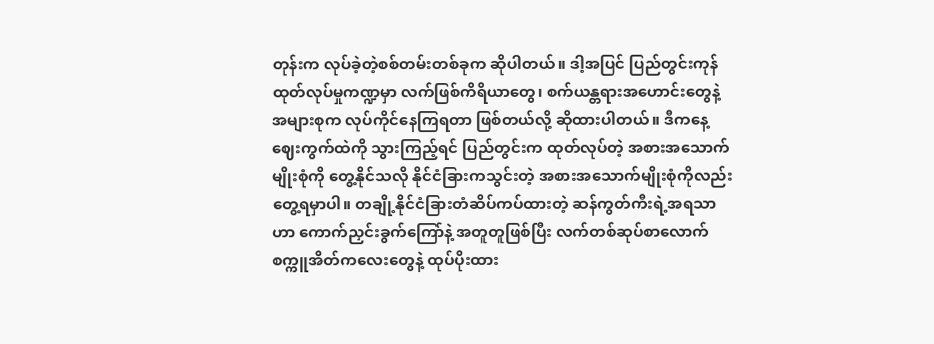တုန်းက လုပ်ခဲ့တဲ့စစ်တမ်းတစ်ခုက ဆိုပါတယ်။ ဒါ့အပြင် ပြည်တွင်းကုန်ထုတ်လုပ်မှုကဏ္ဍမှာ လက်ဖြစ်ကိရိယာတွေ၊ စက်ယန္တရားအဟောင်းတွေနဲ့ အများစုက လုပ်ကိုင်နေကြရတာ ဖြစ်တယ်လို့ ဆိုထားပါတယ်။ ဒီကနေ့ ဈေးကွက်ထဲကို သွားကြည့်ရင် ပြည်တွင်းက ထုတ်လုပ်တဲ့ အစားအသောက်မျိုးစုံကို တွေ့နိုင်သလို နိုင်ငံခြားကသွင်းတဲ့ အစားအသောက်မျိုးစုံကိုလည်း တွေ့ရမှာပါ။ တချို့နိုင်ငံခြားတံဆိပ်ကပ်ထားတဲ့ ဆန်ကွတ်ကီးရဲ့အရသာဟာ ကောက်ညှင်းခွက်ကြော်နဲ့ အတူတူဖြစ်ပြီး လက်တစ်ဆုပ်စာလောက် စက္ကူအိတ်ကလေးတွေနဲ့ ထုပ်ပိုးထား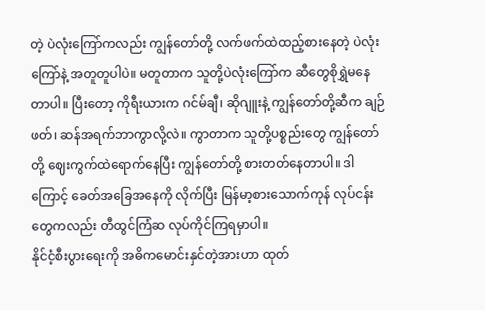တဲ့ ပဲလုံးကြော်ကလည်း ကျွန်တော်တို့ လက်ဖက်ထဲထည့်စားနေတဲ့ ပဲလုံးကြော်နဲ့ အတူတူပါပဲ။ မတူတာက သူတို့ပဲလုံးကြော်က ဆီတွေစိုရွှဲမနေတာပါ။ ပြီးတော့ ကိုရီးယားက ဂင်မ်ချီ၊ ဆိုဂျူးနဲ့ ကျွန်တော်တို့ဆီက ချဉ်ဖတ်၊ ဆန်အရက်ဘာကွာလို့လဲ။ ကွာတာက သူတို့ပစ္စည်းတွေ ကျွန်တော်တို့ ဈေးကွက်ထဲရောက်နေပြီး ကျွန်တော်တို့ စားတတ်နေတာပါ။ ဒါကြောင့် ခေတ်အခြေအနေကို လိုက်ပြီး မြန်မာ့စားသောက်ကုန် လုပ်ငန်းတွေကလည်း တီထွင်ကြံဆ လုပ်ကိုင်ကြရမှာပါ။
နိုင်ငံ့စီးပွားရေးကို အဓိကမောင်းနှင်တဲ့အားဟာ ထုတ်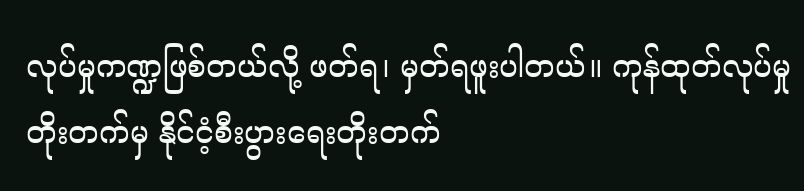လုပ်မှုကဏ္ဍဖြစ်တယ်လို့ ဖတ်ရ၊ မှတ်ရဖူးပါတယ်။ ကုန်ထုတ်လုပ်မှုတိုးတက်မှ နိုင်ငံ့စီးပွားရေးတိုးတက်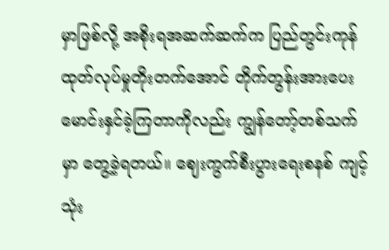မှာဖြစ်လို့ အစိုးရအဆက်ဆက်က ပြည်တွင်းကုန်ထုတ်လုပ်မှုတိုးတက်အောင် တိုက်တွန်းအားပေး မောင်းနှင်ခဲ့ကြတာကိုလည်း ကျွန်တော့်တစ်သက်မှာ တွေ့ခဲ့ရတယ်။ ဈေးကွက်စီးပွားရေးစနစ် ကျင့်သုံး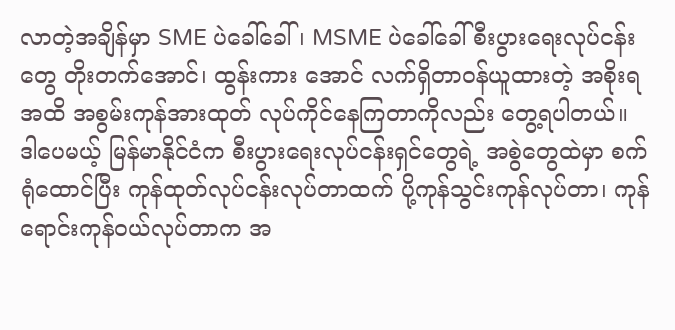လာတဲ့အချိန်မှာ SME ပဲခေါ်ခေါ်၊ MSME ပဲခေါ်ခေါ် စီးပွားရေးလုပ်ငန်းတွေ တိုးတက်အောင်၊ ထွန်းကား အောင် လက်ရှိတာဝန်ယူထားတဲ့ အစိုးရအထိ အစွမ်းကုန်အားထုတ် လုပ်ကိုင်နေကြတာကိုလည်း တွေ့ရပါတယ်။ ဒါပေမယ့် မြန်မာနိုင်ငံက စီးပွားရေးလုပ်ငန်းရှင်တွေရဲ့ အစွဲတွေထဲမှာ စက်ရုံထောင်ပြီး ကုန်ထုတ်လုပ်ငန်းလုပ်တာထက် ပို့ကုန်သွင်းကုန်လုပ်တာ၊ ကုန်ရောင်းကုန်ဝယ်လုပ်တာက အ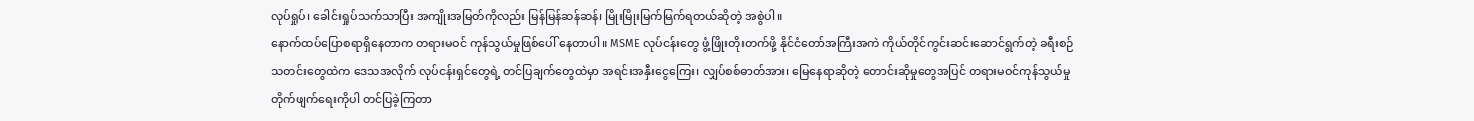လုပ်ရှုပ်၊ ခေါင်းရှုပ်သက်သာပြီး အကျိုးအမြတ်ကိုလည်း မြန်မြန်ဆန်ဆန်၊ မြိုးမြိုးမြက်မြက်ရတယ်ဆိုတဲ့ အစွဲပါ။
နောက်ထပ်ပြောစရာရှိနေတာက တရားမဝင် ကုန်သွယ်မှုဖြစ်ပေါ် နေတာပါ။ MSME လုပ်ငန်းတွေ ဖွံ့ဖြိုးတိုးတက်ဖို့ နိုင်ငံတော်အကြီးအကဲ ကိုယ်တိုင်ကွင်းဆင်းဆောင်ရွက်တဲ့ ခရီးစဉ်သတင်းတွေထဲက ဒေသအလိုက် လုပ်ငန်းရှင်တွေရဲ့ တင်ပြချက်တွေထဲမှာ အရင်းအနှီးငွေကြေး၊ လျှပ်စစ်ဓာတ်အား၊ မြေနေရာဆိုတဲ့ တောင်းဆိုမှုတွေအပြင် တရားမဝင်ကုန်သွယ်မှုတိုက်ဖျက်ရေးကိုပါ တင်ပြခဲ့ကြတာ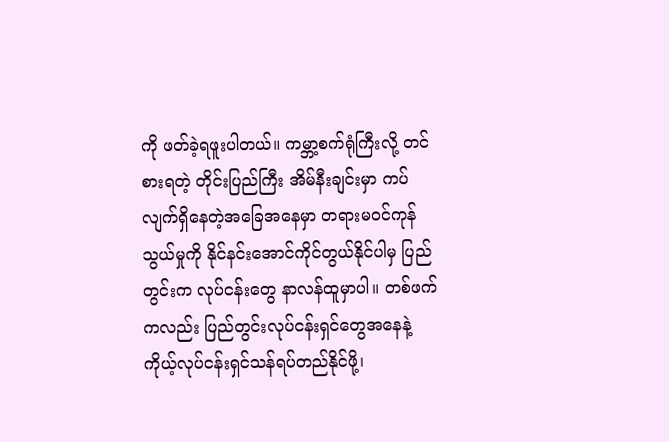ကို ဖတ်ခဲ့ရဖူးပါတယ်။ ကမ္ဘာ့စက်ရုံကြီးလို့ တင်စားရတဲ့ တိုင်းပြည်ကြီး အိမ်နီးချင်းမှာ ကပ်လျက်ရှိနေတဲ့အခြေအနေမှာ တရားမဝင်ကုန်သွယ်မှုကို နိုင်နင်းအောင်ကိုင်တွယ်နိုင်ပါမှ ပြည်တွင်းက လုပ်ငန်းတွေ နာလန်ထူမှာပါ။ တစ်ဖက်ကလည်း ပြည်တွင်းလုပ်ငန်းရှင်တွေအနေနဲ့ ကိုယ့်လုပ်ငန်းရှင်သန်ရပ်တည်နိုင်ဖို့၊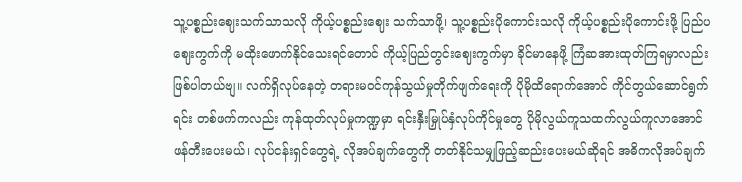သူ့ပစ္စည်းဈေးသက်သာသလို ကိုယ့်ပစ္စည်းဈေး သက်သာဖို့၊ သူ့ပစ္စည်းပိုကောင်းသလို ကိုယ့်ပစ္စည်းပိုကောင်းဖို့ ပြည်ပဈေးကွက်ကို မထိုးဖောက်နိုင်သေးရင်တောင် ကိုယ့်ပြည်တွင်းဈေးကွက်မှာ ခိုင်မာနေဖို့ ကြံဆအားထုတ်ကြရမှာလည်း ဖြစ်ပါတယ်ဗျ။ လက်ရှိလုပ်နေတဲ့ တရားမဝင်ကုန်သွယ်မှုတိုက်ဖျက်ရေးကို ပိုမိုထိရောက်အောင် ကိုင်တွယ်ဆောင်ရွက်ရင်း တစ်ဖက်ကလည်း ကုန်ထုတ်လုပ်မှုကဏ္ဍမှာ ရင်းနှီးမြှုပ်နှံလုပ်ကိုင်မှုတွေ ပိုမိုလွယ်ကူသထက်လွယ်ကူလာအောင် ဖန်တီးပေးမယ်၊ လုပ်ငန်းရှင်တွေရဲ့ လိုအပ်ချက်တွေကို တတ်နိုင်သမျှဖြည့်ဆည်းပေးမယ်ဆိုရင် အဓိကလိုအပ်ချက်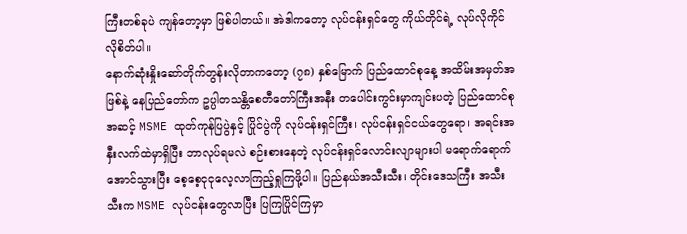ကြီးတစ်ခုပဲ ကျန်တော့မှာ ဖြစ်ပါတယ်။ အဲဒါကတော့ လုပ်ငန်းရှင်တွေ ကိုယ်တိုင်ရဲ့ လုပ်လိုကိုင်လိုစိတ်ပါ။
နောက်ဆုံးနှိုးဆော်တိုက်တွန်းလိုတာကတော့ (၇၈) နှစ်မြောက် ပြည်ထောင်စုနေ့ အထိမ်းအမှတ်အဖြစ်နဲ့ နေပြည်တော်က ဥပ္ပါတသန္တိစေတီတော်ကြီးအနီး တပေါင်းကွင်းမှာကျင်းပတဲ့ ပြည်ထောင်စုအဆင့် MSME ထုတ်ကုန်ပြပွဲနှင့် ပြိုင်ပွဲကို လုပ်ငန်းရှင်ကြီး၊ လုပ်ငန်းရှင်ငယ်တွေရော၊ အရင်းအနှီးလက်ထဲမှာရှိပြီး ဘာလုပ်ရမလဲ စဉ်းစားနေတဲ့ လုပ်ငန်းရှင်လောင်းလျာများပါ မရောက်ရောက်အောင်သွားပြီး စေ့စေ့ငုငုလေ့လာကြည့်ရှုကြဖို့ပါ။ ပြည်နယ်အသီးသီး၊ တိုင်းဒေသကြီး အသီးသီးက MSME လုပ်ငန်းတွေလာပြီး ပြကြပြိုင်ကြမှာ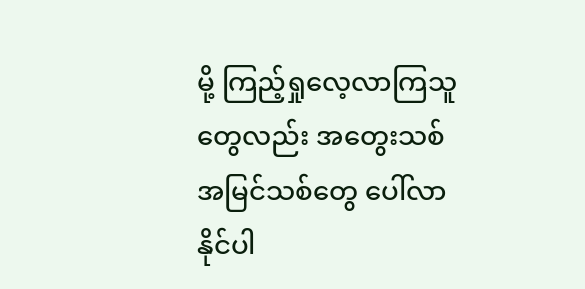မို့ ကြည့်ရှုလေ့လာကြသူတွေလည်း အတွေးသစ်အမြင်သစ်တွေ ပေါ်လာနိုင်ပါ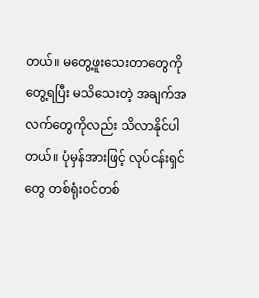တယ်။ မတွေ့ဖူးသေးတာတွေကို တွေ့ရပြီး မသိသေးတဲ့ အချက်အလက်တွေကိုလည်း သိလာနိုင်ပါတယ်။ ပုံမှန်အားဖြင့် လုပ်ငန်းရှင်တွေ တစ်ရုံးဝင်တစ်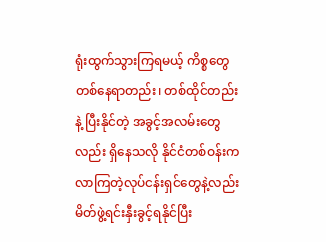ရုံးထွက်သွားကြရမယ့် ကိစ္စတွေတစ်နေရာတည်း၊ တစ်ထိုင်တည်းနဲ့ ပြီးနိုင်တဲ့ အခွင့်အလမ်းတွေလည်း ရှိနေသလို နိုင်ငံတစ်ဝန်းကလာကြတဲ့လုပ်ငန်းရှင်တွေနဲ့လည်း မိတ်ဖွဲ့ရင်းနှီးခွင့်ရနိုင်ပြီး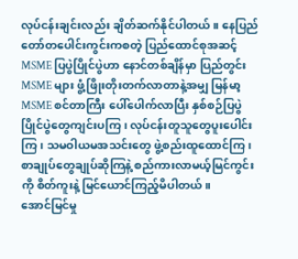လုပ်ငန်းချင်းလည်း ချိတ်ဆက်နိုင်ပါတယ်။ နေပြည်တော်တပေါင်းကွင်းကစတဲ့ ပြည်ထောင်စုအဆင့် MSME ပြပွဲပြိုင်ပွဲဟာ နောင်တစ်ချိန်မှာ ပြည်တွင်း MSME များ ဖွံ့ဖြိုးတိုးတက်လာတာနဲ့အမျှ မြန်မာ့ MSME စင်တာကြီး ပေါ်ပေါက်လာပြီး နှစ်စဉ်ပြပွဲပြိုင်ပွဲတွေကျင်းပကြ၊ လုပ်ငန်းတူသူတွေပူးပေါင်းကြ၊ သမဝါယမအသင်းတွေ ဖွဲ့စည်းထူထောင်ကြ၊ စာချုပ်တွေချုပ်ဆိုကြနဲ့ စည်ကားလာမယ့်မြင်ကွင်းကို စိတ်ကူးနဲ့ မြင်ယောင်ကြည့်မိပါတယ်။
အောင်မြင်မှု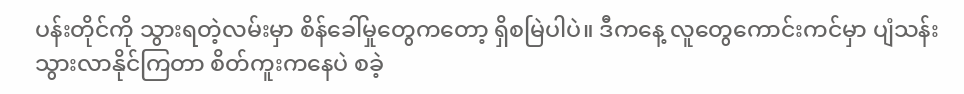ပန်းတိုင်ကို သွားရတဲ့လမ်းမှာ စိန်ခေါ်မှုတွေကတော့ ရှိစမြဲပါပဲ။ ဒီကနေ့ လူတွေကောင်းကင်မှာ ပျံသန်းသွားလာနိုင်ကြတာ စိတ်ကူးကနေပဲ စခဲ့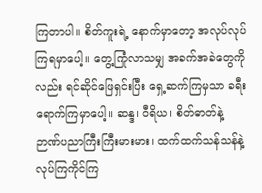ကြတာပါ။ စိတ်ကူးရဲ့ နောက်မှာတော့ အလုပ်လုပ်ကြရမှာပေါ့။ တွေ့ကြုံလာသမျှ အခက်အခဲတွေကိုလည်း ရင်ဆိုင်ဖြေရှင်းပြီး ရှေ့ဆက်ကြမှသာ ခရီးရောက်ကြမှာပေါ့။ ဆန္ဒ၊ ဝီရိယ၊ စိတ်ဓာတ်နဲ့ ဉာဏ်ပညာကြီးကြီးမားမား၊ ထက်ထက်သန်သန်နဲ့ လုပ်ကြကိုင်ကြ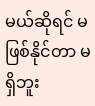မယ်ဆိုရင် မဖြစ်နိုင်တာ မရှိဘူး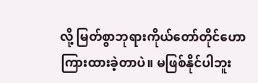လို့ မြတ်စွာဘုရားကိုယ်တော်တိုင်ဟောကြားထားခဲ့တာပဲ။ မဖြစ်နိုင်ပါဘူး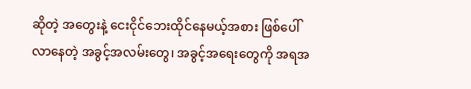ဆိုတဲ့ အတွေးနဲ့ ငေးငိုင်ဘေးထိုင်နေမယ့်အစား ဖြစ်ပေါ်လာနေတဲ့ အခွင့်အလမ်းတွေ၊ အခွင့်အရေးတွေကို အရအ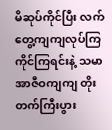မိဆုပ်ကိုင်ပြီး လက်တွေ့ကျကျလုပ်ကြကိုင်ကြရင်းနဲ့ သမာအာဇီဝကျကျ တိုးတက်ကြီးပွား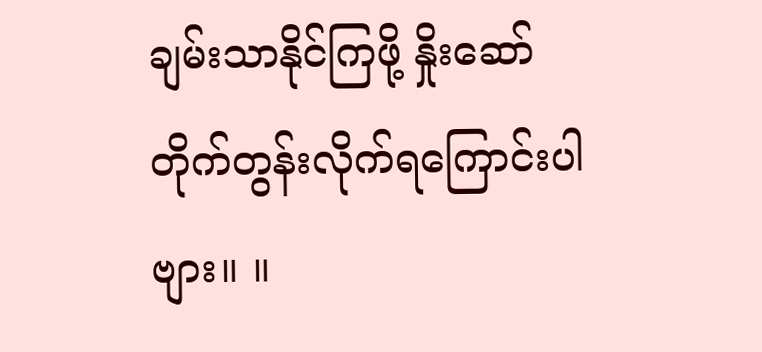ချမ်းသာနိုင်ကြဖို့ နှိုးဆော်တိုက်တွန်းလိုက်ရကြောင်းပါဗျား။ ။